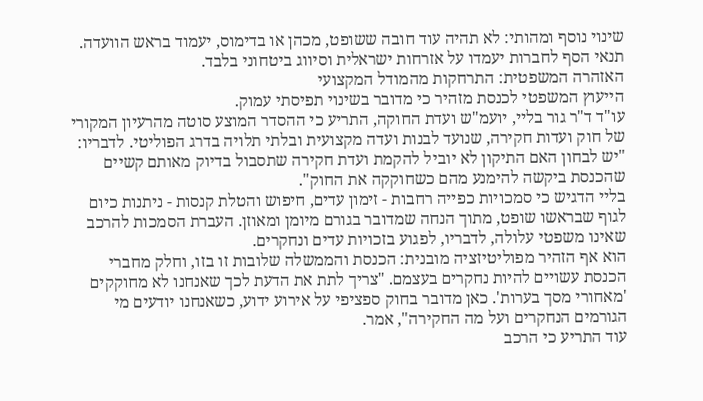שינוי נוסף ומהותי: לא תהיה עוד חובה ששופט, מכהן או בדימוס, יעמוד בראש הוועדה. תנאי הסף לחברות יעמדו על אזרחות ישראלית וסיווג ביטחוני בלבד.
האזהרה המשפטית: התרחקות מהמודל המקצועי
הייעוץ המשפטי לכנסת מזהיר כי מדובר בשינוי תפיסתי עמוק.
עו"ד ד"ר גור בליי, יועמ"ש ועדת החוקה, התריע כי ההסדר המוצע סוטה מהרעיון המקורי של חוק ועדות חקירה, שנועד לבנות ועדה מקצועית ובלתי תלויה בדרג הפוליטי. לדבריו: "יש לבחון האם התיקון לא יוביל להקמת ועדת חקירה שתסבול בדיוק מאותם קשיים שהכנסת ביקשה להימנע מהם כשחוקקה את החוק".
בליי הדגיש כי סמכויות כפייה רחבות - זימון עדים, חיפוש והטלת קנסות - ניתנות כיום לגוף שבראשו שופט, מתוך הנחה שמדובר בגורם מיומן ומאוזן. העברת הסמכות להרכב שאינו משפטי עלולה, לדבריו, לפגוע בזכויות עדים ונחקרים.
הוא אף הזהיר מפוליטיזציה מובנית: הכנסת והממשלה שלובות זו בזו, וחלק מחברי הכנסת עשויים להיות נחקרים בעצמם. "צריך לתת את הדעת לכך שאנחנו לא מחוקקים 'מאחורי מסך בערות'. כאן מדובר בחוק ספציפי על אירוע ידוע, כשאנחנו יודעים מי הגורמים הנחקרים ועל מה החקירה", אמר.
עוד התריע כי הרכב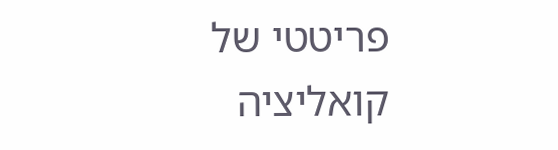פריטטי של קואליציה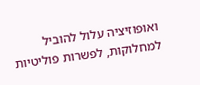ואופוזיציה עלול להוביל למחלוקות, לפשרות פוליטיות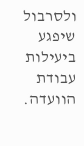ולסרבול שיפגע ביעילות עבודת הוועדה.